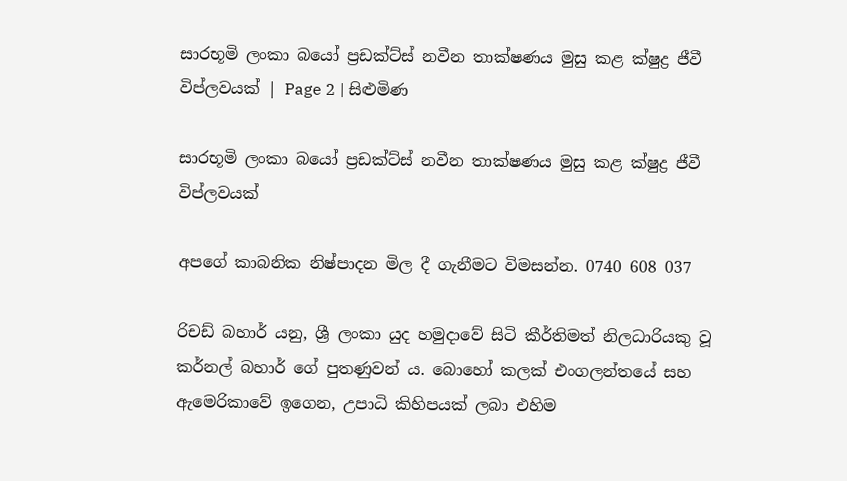සාරභූමි ලංකා බයෝ ප්‍රඩක්ට්ස් නවීන තාක්ෂණය මුසු කළ ක්ෂුද්‍ර ජීවී විප්ලවයක් | Page 2 | සිළුමිණ

සාරභූමි ලංකා බයෝ ප්‍රඩක්ට්ස් නවීන තාක්ෂණය මුසු කළ ක්ෂුද්‍ර ජීවී විප්ලවයක්

අපගේ කාබනික නිෂ්පාදන මිල දී ගැනීමට විමසන්න. 0740 608 037

රිචඩ් බහාර් යනු, ශ්‍රී ලංකා යුද හමුදාවේ සිටි කීර්තිමත් නිලධාරියකු වූ කර්නල් බහාර් ගේ පුතණුවන් ය. බොහෝ කලක් එංගලන්තයේ සහ ඇමෙරිකාවේ ඉගෙන, උපාධි කිහිපයක් ලබා එහිම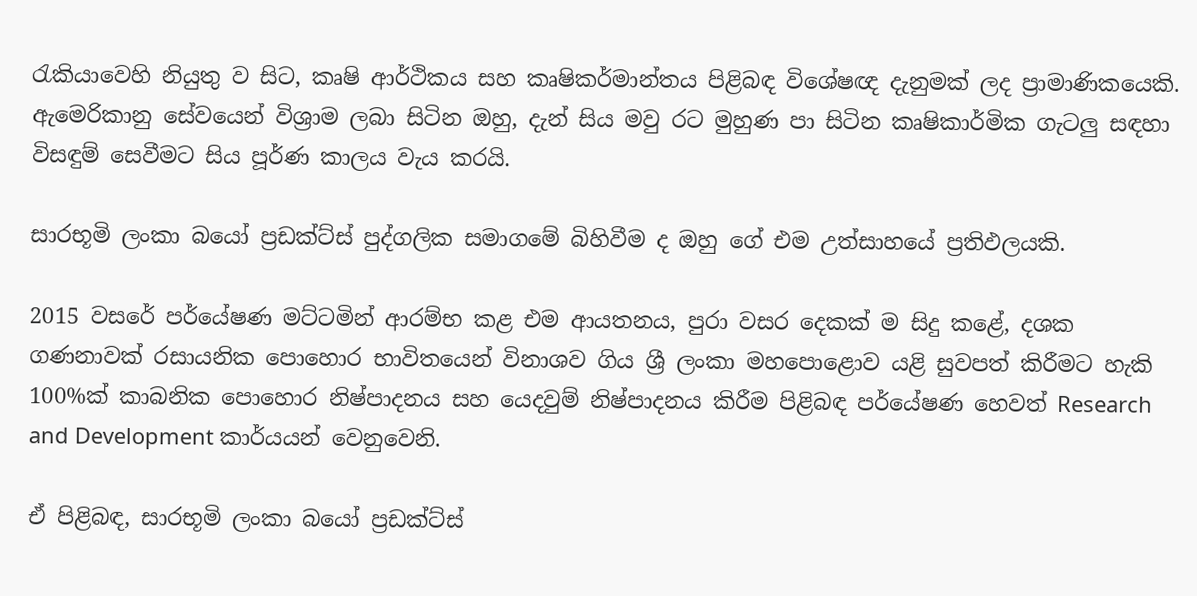රැකියාවෙහි නියුතු ව සිට, කෘෂි ආර්ථිකය සහ කෘෂිකර්මාන්තය පිළිබඳ විශේෂඥ දැනුමක් ලද ප්‍රාමාණිකයෙකි. ඇමෙරිකානු සේවයෙන් විශ්‍රාම ලබා සිටින ඔහු, දැන් සිය මවු රට මුහුණ පා සිටින කෘෂිකාර්මික ගැටලු සඳහා විසඳුම් සෙවීමට සිය පූර්ණ කාලය වැය කරයි.

සාරභූමි ලංකා බයෝ ප්‍රඩක්ට්ස් පුද්ගලික සමාගමේ බිහිවීම ද ඔහු ගේ එම උත්සාහයේ ප්‍රතිඵලයකි.

2015 වසරේ පර්යේෂණ මට්ටමින් ආරම්භ කළ එම ආයතනය, පුරා වසර දෙකක් ම සිදු කළේ, දශක ගණනාවක් රසායනික පොහොර භාවිතයෙන් විනාශව ගිය ශ්‍රී ලංකා මහපොළොව යළි සුවපත් කිරීමට හැකි 100%ක් කාබනික පොහොර නිෂ්පාදනය සහ යෙදවුම් නිෂ්පාදනය කිරීම පිළිබඳ පර්යේෂණ හෙවත් Research and Development කාර්යයන් වෙනුවෙනි.

ඒ පිළිබඳ, සාරභූමි ලංකා බයෝ ප්‍රඩක්ට්ස්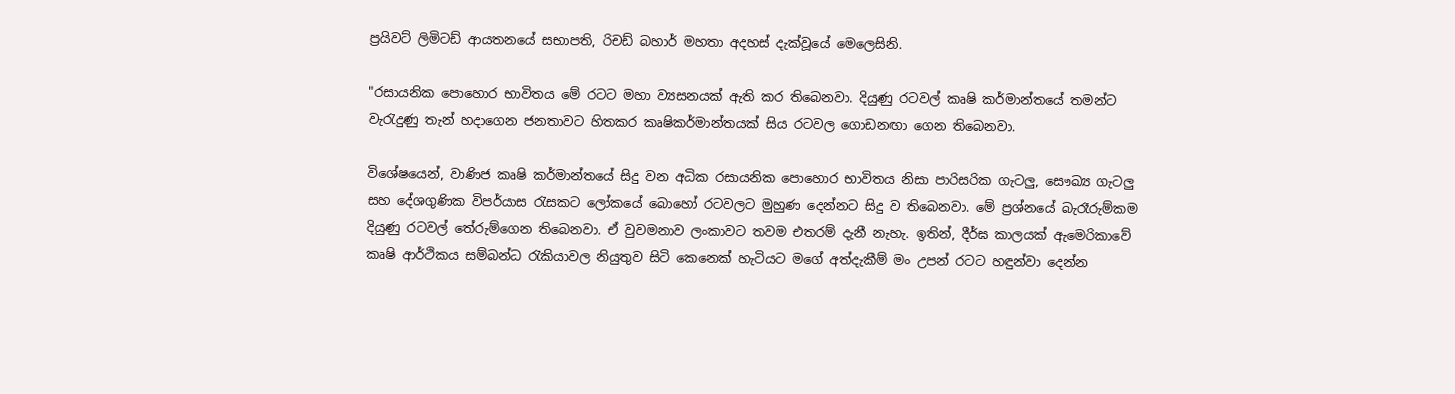ප්‍රයිවට් ලිමිටඩ් ආයතනයේ සභාපති, රිචඩ් බහාර් මහතා අදහස් දැක්වූයේ මෙලෙසිනි.

"රසායනික පොහොර භාවිතය මේ රටට මහා ව්‍යසනයක් ඇති කර තිබෙනවා. දියුණු රටවල් කෘෂි කර්මාන්තයේ තමන්ට වැරැදුණු තැන් හදාගෙන ජනතාවට හිතකර කෘෂිකර්මාන්තයක් සිය රටවල ගොඩනඟා ගෙන තිබෙනවා.

විශේෂයෙන්, වාණිජ කෘෂි කර්මාන්තයේ සිදු වන අධික රසායනික පොහොර භාවිතය නිසා පාරිසරික ගැටලු, සෞඛ්‍ය ගැටලු සහ දේශගුණික විපර්යාස රැසකට ලෝකයේ බොහෝ රටවලට මුහුණ දෙන්නට සිදු ව තිබෙනවා. මේ ප්‍රශ්නයේ බැරෑරුම්කම දියුණු රටවල් තේරුම්ගෙන තිබෙනවා. ඒ වුවමනාව ලංකාවට තවම එතරම් දැනී නැහැ. ඉතින්, දීර්ඝ කාලයක් ඇමෙරිකාවේ කෘෂි ආර්ථිකය සම්බන්ධ රැකියාවල නියුතුව සිටි කෙනෙක් හැටියට මගේ අත්දැකීම් මං උපන් රටට හඳුන්වා දෙන්න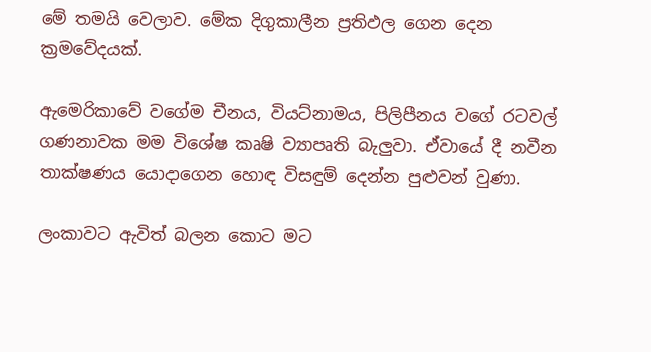මේ තමයි වෙලාව. මේක දිගුකාලීන ප්‍රතිඵල ගෙන දෙන ක්‍රමවේදයක්.

ඇමෙරිකාවේ වගේම චීනය, වියට්නාමය, පිලිපීනය වගේ රටවල් ගණනාවක මම විශේෂ කෘෂි ව්‍යාපෘති බැලුවා. ඒවායේ දී නවීන තාක්ෂණය යොදාගෙන හොඳ විසඳුම් දෙන්න පුළුවන් වුණා.

ලංකාවට ඇවිත් බලන කොට මට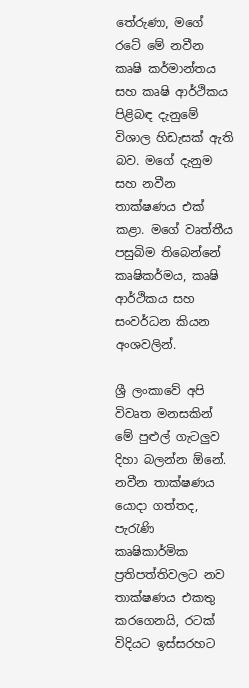තේරුණා, මගේ රටේ මේ නවීන කෘෂි කර්මාන්තය සහ කෘෂි ආර්ථිකය පිළිබඳ දැනුමේ විශාල හිඩැසක් ඇති බව. මගේ දැනුම සහ නවීන තාක්ෂණය එක් කළා. මගේ වෘත්තීය පසුබිම තිබෙන්නේ කෘෂිකර්මය, කෘෂි ආර්ථිකය සහ සංවර්ධන කියන අංශවලින්.

ශ්‍රී ලංකාවේ අපි විවෘත මනසකින් මේ පුළුල් ගැටලුව දිහා බලන්න ඕනේ. නවීන තාක්ෂණය යොදා ගත්තද, පැරැණි කෘෂිකාර්මික ප්‍රතිපත්තිවලට නව තාක්ෂණය එකතු කරගෙනයි, රටක් විදියට ඉස්සරහට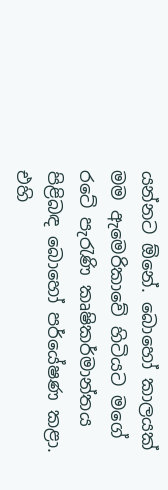යන්නට ඕනේ. බොහෝ කාලයක් මම ඇමෙරිකාවේ හිටියට මගේ රටේ පැරැණි කෘෂිකර්මාන්තය පිළිබඳ බොහෝ පර්යේෂණ කළා. එහි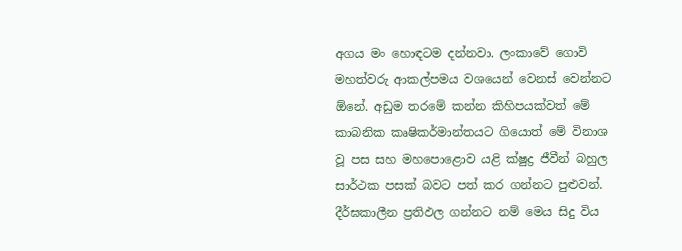අගය මං හොඳටම දන්නවා. ලංකාවේ ගොවි මහත්වරු ආකල්පමය වශයෙන් වෙනස් වෙන්නට ඕනේ. අඩුම තරමේ කන්න කිහිපයක්වත් මේ කාබනික කෘෂිකර්මාන්තයට ගියොත් මේ විනාශ වූ පස සහ මහපොළොව යළි ක්ෂුද්‍ර ජීවීන් බහුල සාර්ථක පසක් බවට පත් කර ගන්නට පුළුවන්. දීර්ඝකාලීන ප්‍රතිඵල ගන්නට නම් මෙය සිදු විය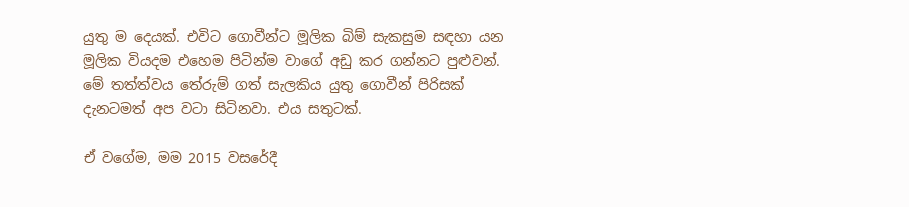යුතු ම දෙයක්. එවිට ගොවීන්ට මූලික බිම් සැකසුම සඳහා යන මූලික වියදම එහෙම පිටින්ම වාගේ අඩු කර ගන්නට පුළුවන්. මේ තත්ත්වය තේරුම් ගත් සැලකිය යුතු ගොවීන් පිරිසක් දැනටමත් අප වටා සිටිනවා. එය සතුටක්.

ඒ වගේම, මම 2015 වසරේදී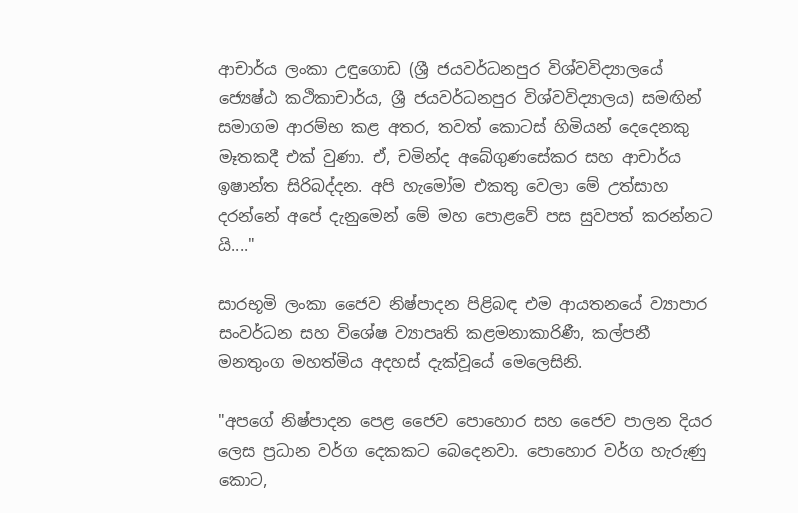ආචාර්ය ලංකා උඳුගොඩ (ශ්‍රී ජයවර්ධනපුර විශ්වවිද්‍යාලයේ ජ්‍යෙෂ්ඨ කථිකාචාර්ය, ශ්‍රී ජයවර්ධනපුර විශ්වවිද්‍යාලය) සමඟින් සමාගම ආරම්භ කළ අතර, තවත් කොටස් හිමියන් දෙදෙනකු මෑතකදී එක් වුණා. ඒ, චමින්ද අබේගුණසේකර සහ ආචාර්ය ඉෂාන්ත සිරිබද්දන. අපි හැමෝම එකතු වෙලා මේ උත්සාහ දරන්නේ අපේ දැනුමෙන් මේ මහ පොළවේ පස සුවපත් කරන්නට යි...."

සාරභූමි ලංකා ජෛව නිෂ්පාදන පිළිබඳ එම ආයතනයේ ව්‍යාපාර සංවර්ධන සහ විශේෂ ව්‍යාපෘති කළමනාකාරිණී, කල්පනී මනතුංග මහත්මිය අදහස් දැක්වූයේ මෙලෙසිනි.

"අපගේ නිෂ්පාදන පෙළ ජෛව පොහොර සහ ජෛව පාලන දියර ලෙස ප්‍රධාන වර්ග දෙකකට බෙදෙනවා. පොහොර වර්ග හැරුණු කොට,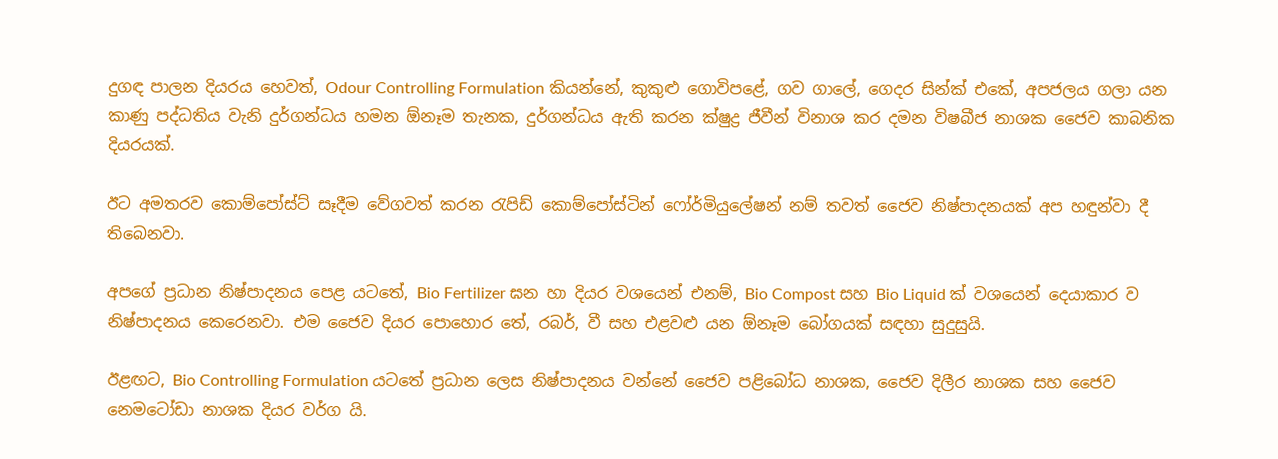දුගඳ පාලන දියරය හෙවත්, Odour Controlling Formulation කියන්නේ, කුකුළු ගොවිපළේ, ගව ගාලේ, ගෙදර සින්ක් එකේ, අපජලය ගලා යන කාණු පද්ධතිය වැනි දුර්ගන්ධය හමන ඕනෑම තැනක, දුර්ගන්ධය ඇති කරන ක්ෂුද්‍ර ජීවීන් විනාශ කර දමන විෂබීජ නාශක ජෛව කාබනික දියරයක්.

ඊට අමතරව කොම්පෝස්ට් සෑදීම වේගවත් කරන රැපිඩ් කොම්පෝස්ටින් ෆෝර්මියුලේෂන් නම් තවත් ජෛව නිෂ්පාදනයක් අප හඳුන්වා දී තිබෙනවා.

අපගේ ප්‍රධාන නිෂ්පාදනය පෙළ යටතේ, Bio Fertilizer ඝන හා දියර වශයෙන් එනම්, Bio Compost සහ Bio Liquid ක් වශයෙන් දෙයාකාර ව නිෂ්පාදනය කෙරෙනවා. එම ජෛව දියර පොහොර තේ, රබර්, වී සහ එළවළු යන ඕනෑම බෝගයක් සඳහා සුදුසුයි.

ඊළඟට, Bio Controlling Formulation යටතේ ප්‍රධාන ලෙස නිෂ්පාදනය වන්නේ ජෛව පළිබෝධ නාශක, ජෛව දිලීර නාශක සහ ජෛව නෙමටෝඩා නාශක දියර වර්ග යි.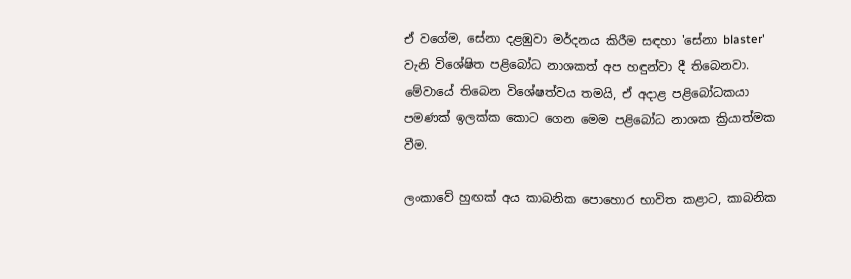ඒ වගේම, සේනා දළඹුවා මර්දනය කිරීම සඳහා 'සේනා blaster' වැනි විශේෂිත පළිබෝධ නාශකත් අප හඳුන්වා දී තිබෙනවා. මේවායේ තිබෙන විශේෂත්වය තමයි, ඒ අදාළ පළිබෝධකයා පමණක් ඉලක්ක කොට ගෙන මෙම පළිබෝධ නාශක ක්‍රියාත්මක වීම.

ලංකාවේ හුඟක් අය කාබනික පොහොර භාවිත කළාට, කාබනික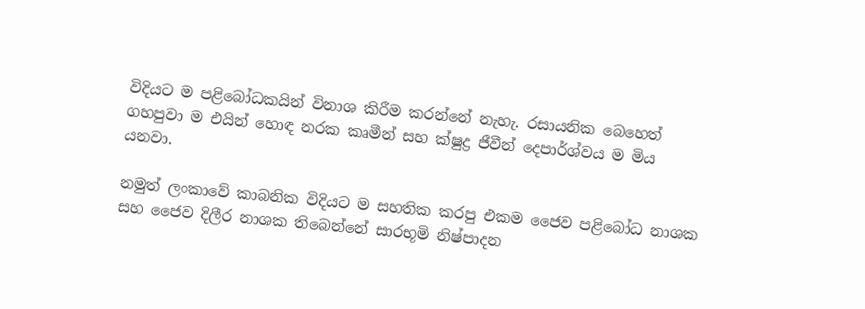විදියට ම පළිබෝධකයින් විනාශ කිරීම කරන්නේ නැහැ. රසායනික බෙහෙත් ගහපුවා ම එයින් හොඳ නරක කෘමීන් සහ ක්ෂුද්‍ර ජීවීන් දෙපාර්ශ්වය ම මිය යනවා.

නමුත් ලංකාවේ කාබනික විදියට ම සහතික කරපු එකම ජෛව පළිබෝධ නාශක සහ ජෛව දිලීර නාශක තිබෙන්නේ සාරභූමි නිෂ්පාදන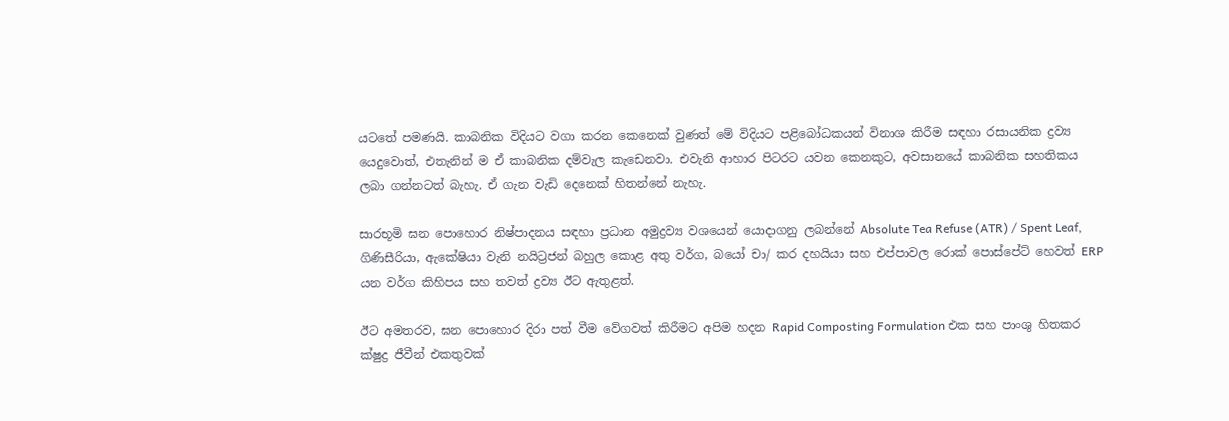යටතේ පමණයි. කාබනික විදියට වගා කරන කෙනෙක් වුණත් මේ විදියට පළිබෝධකයන් විනාශ කිරීම සඳහා රසායනික ද්‍රව්‍ය යෙදුවොත්, එතැනින් ම ඒ කාබනික දම්වැල කැඩෙනවා. එවැනි ආහාර පිටරට යවන කෙනකුට, අවසානයේ කාබනික සහතිකය ලබා ගන්නටත් බැහැ. ඒ ගැන වැඩි දෙනෙක් හිතන්නේ නැහැ.

සාරභූමි ඝන පොහොර නිෂ්පාදනය සඳහා ප්‍රධාන අමුද්‍රව්‍ය වශයෙන් යොදාගනු ලබන්නේ Absolute Tea Refuse (ATR) / Spent Leaf, ගිණිසීරියා, ඇකේෂියා වැනි නයිට්‍රජන් බහුල කොළ අතු වර්ග, බයෝ චා/ කර දහයියා සහ එප්පාවල රොක් පොස්පේට් හෙවත් ERP යන වර්ග කිහිපය සහ තවත් ද්‍රව්‍ය ඊට ඇතුළත්.

ඊට අමතරව, ඝන පොහොර දිරා පත් වීම වේගවත් කිරීමට අපිම හදන Rapid Composting Formulation එක සහ පාංශු හිතකර ක්ෂුද්‍ර ජීවීන් එකතුවක්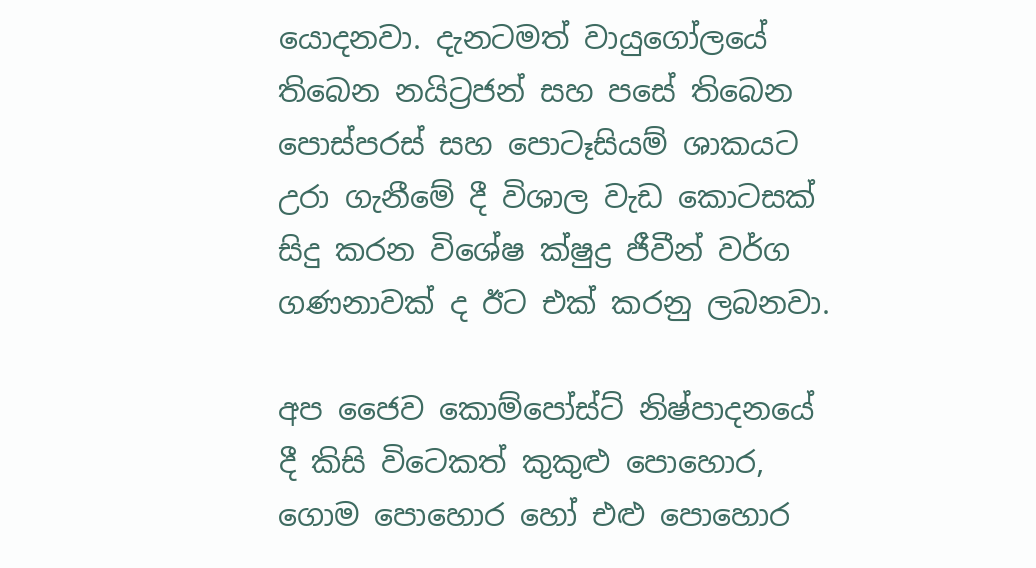යොදනවා. දැනටමත් වායුගෝලයේ තිබෙන නයිට්‍රජන් සහ පසේ තිබෙන පොස්පරස් සහ පොටෑසියම් ශාකයට උරා ගැනීමේ දී විශාල වැඩ කොටසක් සිදු කරන විශේෂ ක්ෂුද්‍ර ජීවීන් වර්ග ගණනාවක් ද ඊට එක් කරනු ලබනවා.

අප ජෛව කොම්පෝස්ට් නිෂ්පාදනයේ දී කිසි විටෙකත් කුකුළු පොහොර, ගොම පොහොර හෝ එළු පොහොර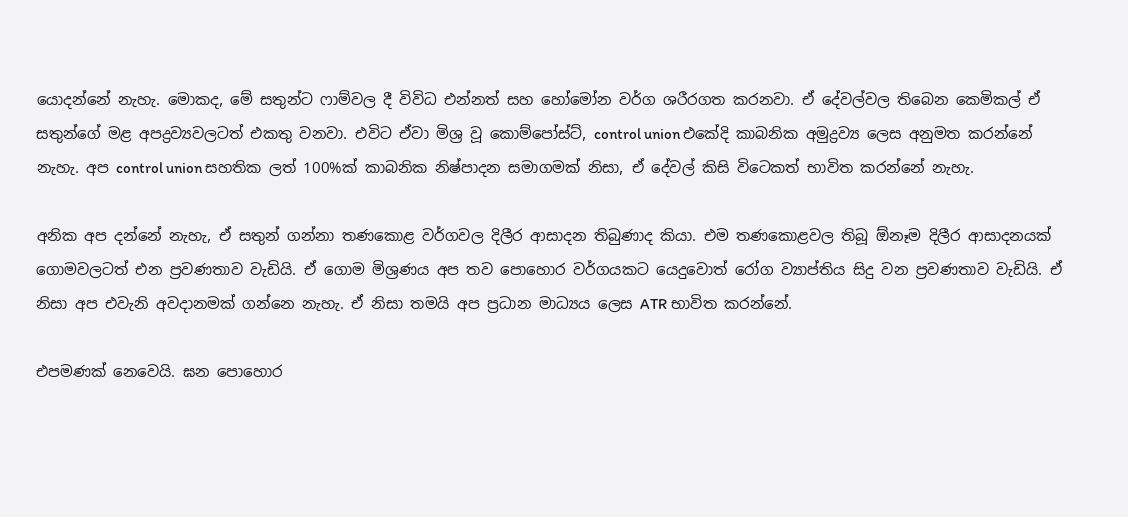යොදන්නේ නැහැ. මොකද, මේ සතුන්ට ෆාම්වල දී විවිධ එන්නත් සහ හෝමෝන වර්ග ශරීරගත කරනවා. ඒ දේවල්වල තිබෙන කෙමිකල් ඒ සතුන්ගේ මළ අපද්‍රව්‍යවලටත් එකතු වනවා. එවිට ඒවා මිශ්‍ර වූ කොම්පෝස්ට්, control union එකේදි කාබනික අමුද්‍රව්‍ය ලෙස අනුමත කරන්නේ නැහැ. අප control union සහතික ලත් 100%ක් කාබනික නිෂ්පාදන සමාගමක් නිසා, ඒ දේවල් කිසි විටෙකත් භාවිත කරන්නේ නැහැ.

අනික අප දන්නේ නැහැ, ඒ සතුන් ගන්නා තණකොළ වර්ගවල දිලීර ආසාදන තිබුණාද කියා. එම තණකොළවල තිබූ ඕනෑම දිලීර ආසාදනයක් ගොමවලටත් එන ප්‍රවණතාව වැඩියි. ඒ ගොම මිශ්‍රණය අප තව පොහොර වර්ගයකට යෙදුවොත් රෝග ව්‍යාප්තිය සිදු වන ප්‍රවණතාව වැඩියි. ඒ නිසා අප එවැනි අවදානමක් ගන්නෙ නැහැ. ඒ නිසා තමයි අප ප්‍රධාන මාධ්‍යය ලෙස ATR භාවිත කරන්නේ.

එපමණක් නෙවෙයි. ඝන පොහොර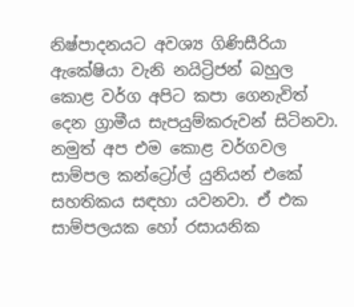නිෂ්පාදනයට අවශ්‍ය ගිණිසීරියා ඇකේෂියා වැනි නයිට්‍රිජන් බහුල කොළ වර්ග අපිට කපා ගෙනැවිත් දෙන ග්‍රාමීය සැපයුම්කරුවන් සිටිනවා. නමුත් අප එම කොළ වර්ගවල සාම්පල කන්ට්‍රෝල් යුනියන් එකේ සහතිකය සඳහා යවනවා. ඒ එක සාම්පලයක හෝ රසායනික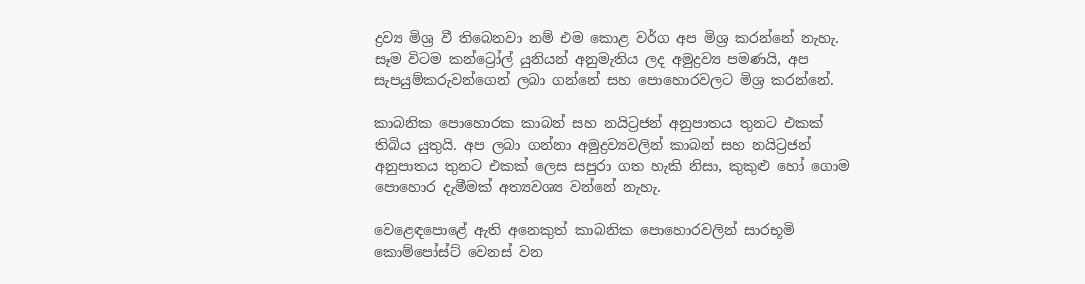ද්‍රව්‍ය මිශ්‍ර වී තිබෙනවා නම් එම කොළ වර්ග අප මිශ්‍ර කරන්නේ නැහැ. සෑම විටම කන්ට්‍රෝල් යුනියන් අනුමැතිය ලද අමුද්‍රව්‍ය පමණයි, අප සැපයුම්කරුවන්ගෙන් ලබා ගන්නේ සහ පොහොරවලට මිශ්‍ර කරන්නේ.

කාබනික පොහොරක කාබන් සහ නයිට්‍රජන් අනුපාතය තුනට එකක් තිබිය යුතුයි. අප ලබා ගන්නා අමුද්‍රව්‍යවලින් කාබන් සහ නයිට්‍රජන් අනුපාතය තුනට එකක් ලෙස සපුරා ගත හැකි නිසා, කුකුළු හෝ ගොම පොහොර දැමීමක් අත්‍යවශ්‍ය වන්නේ නැහැ.

වෙළෙඳපොළේ ඇති අනෙකුත් කාබනික පොහොරවලින් සාරභූමි කොම්පෝස්ට් වෙනස් වන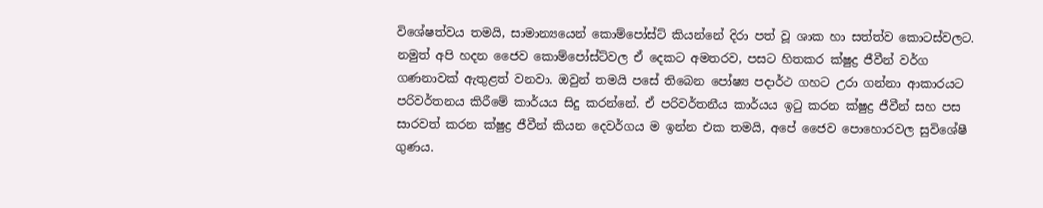විශේෂත්වය තමයි, සාමාන්‍යයෙන් කොම්පෝස්ට් කියන්නේ දිරා පත් වූ ශාක හා සත්ත්ව කොටස්වලට. නමුත් අපි හදන ජෛව කොම්පෝස්ට්වල ඒ දෙකට අමතරව, පසට හිතකර ක්ෂුද්‍ර ජීවීන් වර්ග ගණනාවක් ඇතුළත් වනවා. ඔවුන් තමයි පසේ තිබෙන පෝෂ්‍ය පදාර්ථ ගහට උරා ගන්නා ආකාරයට පරිවර්තනය කිරීමේ කාර්යය සිදු කරන්නේ. ඒ පරිවර්තනීය කාර්යය ඉටු කරන ක්ෂුද්‍ර ජීවීන් සහ පස සාරවත් කරන ක්ෂුද්‍ර ජීවීන් කියන දෙවර්ගය ම ඉන්න එක තමයි, අපේ ජෛව පොහොරවල සුවිශේෂී ගුණය.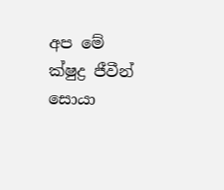අප මේ ක්ෂුද්‍ර ජීවීන් සොයා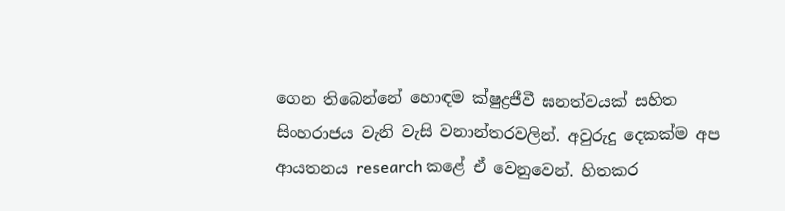ගෙන තිබෙන්නේ හොඳම ක්ෂුද්‍රජීවී ඝනත්වයක් සහිත සිංහරාජය වැනි වැසි වනාන්තරවලින්. අවුරුදු දෙකක්ම අප ආයතනය research කළේ ඒ වෙනුවෙන්. හිතකර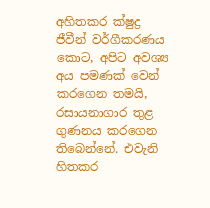අහිතකර ක්ෂුද්‍ර ජීවීන් වර්ගීකරණය කොට, අපිට අවශ්‍ය අය පමණක් වෙන් කරගෙන තමයි, රසායනාගාර තුළ ගුණනය කරගෙන තිබෙන්නේ. එවැනි හිතකර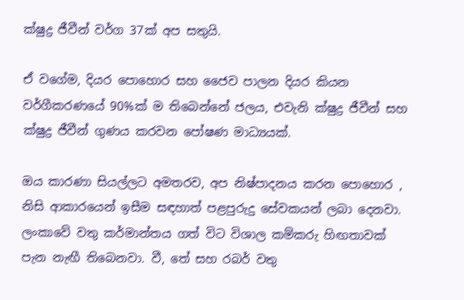ක්ෂුද්‍ර ජීවීන් වර්ග 37ක් අප සතුයි.

ඒ වගේම, දියර පොහොර සහ ජෛව පාලන දියර කියන වර්ගීකරණයේ 90%ක් ම තිබෙන්නේ ජලය, එවැනි ක්ෂුද්‍ර ජීවීන් සහ ක්ෂුද්‍ර ජීවීන් ගුණය කරවන පෝෂණ මාධ්‍යයක්.

ඔය කාරණා සියල්ලට අමතරව, අප නිෂ්පාදනය කරන පොහොර , නිසි ආකාරයෙන් ඉසීම සඳහාත් පළපුරුදු සේවකයන් ලබා දෙනවා. ලංකාවේ වතු කර්මාන්තය ගත් විට විශාල කම්කරු හිඟතාවක් පැන නැඟී තිබෙනවා. වී, තේ සහ රබර් වතු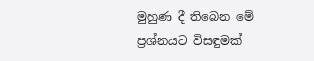මුහුණ දී තිබෙන මේ ප්‍රශ්නයට විසඳුමක්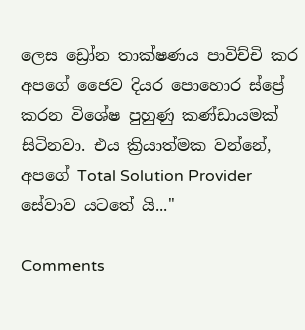ලෙස ඩ්‍රෝන තාක්ෂණය පාවිච්චි කර අපගේ ජෛව දියර පොහොර ස්ප්‍රේ කරන විශේෂ පුහුණු කණ්ඩායමක් සිටිනවා. එය ක්‍රියාත්මක වන්නේ, අපගේ Total Solution Provider සේවාව යටතේ යි..."

Comments